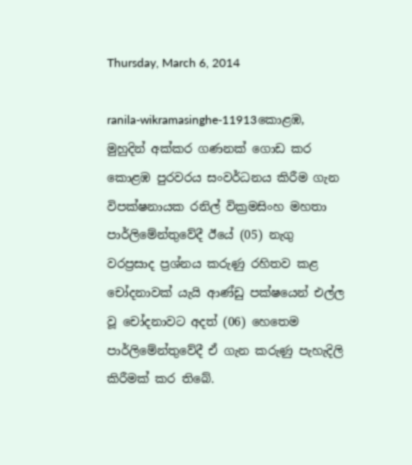Thursday, March 6, 2014

ranila-wikramasinghe-11913කොළඹ, මුහුදින් අක්කර ගණනක් ගොඩ කර කොළඹ පුරවරය සංවර්ධනය කිරීම ගැන විපක්ෂනායක රනිල් වික්‍රමසිංහ මහතා පාර්ලිමේන්තුවේදී ඊයේ (05) නැගු වරප්‍රසාද ප්‍රශ්නය කරුණු රහිතව කළ චෝදනාවක් යැයි ආණ්ඩු පක්ෂයෙන් එල්ල වූ චෝදනාවට අදත් (06) හෙතෙම පාර්ලිමේන්තුවේදී ඒ ගැන කරුණු පැහැදිලි කිරීමක් කර තිබේ.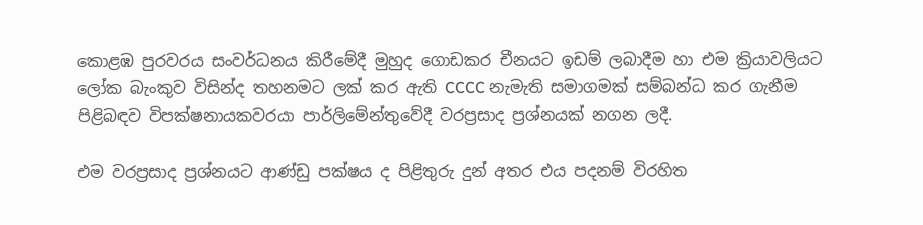කොළඹ පුරවරය සංවර්ධනය කිරීමේදී මුහුද ගොඩකර චීනයට ඉඩම් ලබාදීම හා එම ක්‍රියාවලියට ලෝක බැංකුව විසින්ද තහනමට ලක් කර ඇති CCCC නැමැති සමාගමක් සම්බන්ධ කර ගැනීම පිළිබඳව විපක්ෂනායකවරයා පාර්ලිමේන්තුවේදී වරප්‍රසාද ප්‍රශ්නයක් නගන ලදී.

එම වරප්‍රසාද ප්‍රශ්නයට ආණ්ඩු පක්ෂය ද පිළිතුරු දුන් අතර එය පදනම් විරහිත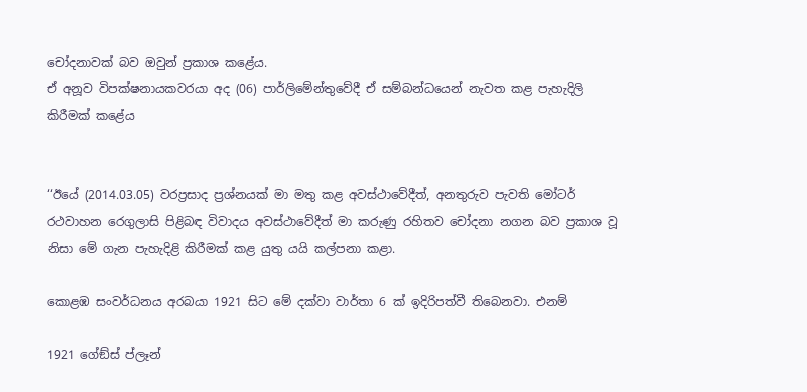චෝදනාවක් බව ඔවුන් ප්‍රකාශ කළේය.
ඒ අනූව විපක්ෂනායකවරයා අද (06) පාර්ලිමේන්තුවේදී ඒ සම්බන්ධයෙන් නැවත කළ පැහැදිලි කිරීමක් කළේය


‘‘ඊයේ (2014.03.05) වරප්‍රසාද ප්‍රශ්නයක් මා මතු කළ අවස්ථාවේදීත්, අනතුරුව පැවති මෝටර් රථවාහන රෙගුලාසි පිළිබඳ විවාදය අවස්ථාවේදීත් මා කරුණු රහිතව චෝදනා නගන බව ප්‍රකාශ වූ නිසා මේ ගැන පැහැදිළි කිරීමක් කළ යුතු යයි කල්පනා කළා.

කොළඹ සංවර්ධනය අරබයා 1921 සිට මේ දක්වා වාර්තා 6 ක් ඉදිරිපත්වී තිබෙනවා. එනම්

1921 ගේඞ්ස් ප්ලෑන්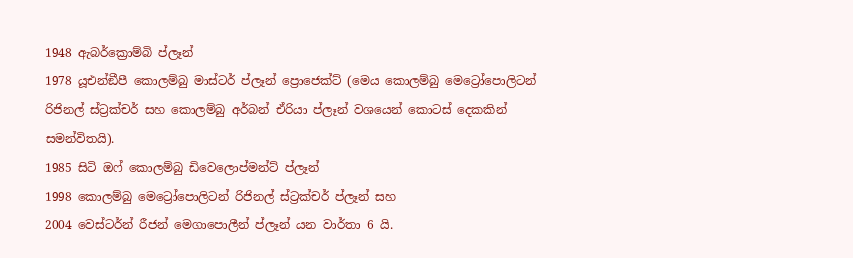1948 ඇබර්ක්‍රොම්බි ප්ලෑන්
1978 යූඑන්ඞීපී කොලම්බු මාස්ටර් ප්ලෑන් ප්‍රොජෙක්ට් (මෙය කොලම්බු මෙට්‍රෝපොලිටන් රිජිනල් ස්ට්‍රක්චර් සහ කොලම්බු අර්බන් ඒරියා ප්ලෑන් වශයෙන් කොටස් දෙකකින් සමන්විතයි).
1985 සිටි ඔෆ් කොලම්බු ඩිවෙලොප්මන්ට් ප්ලෑන්
1998 කොලම්බු මෙට්‍රෝපොලිටන් රිජිනල් ස්ට්‍රක්චර් ප්ලෑන් සහ
2004 වෙස්ටර්න් රීජන් මෙගාපොලීන් ප්ලෑන් යන වාර්තා 6 යි.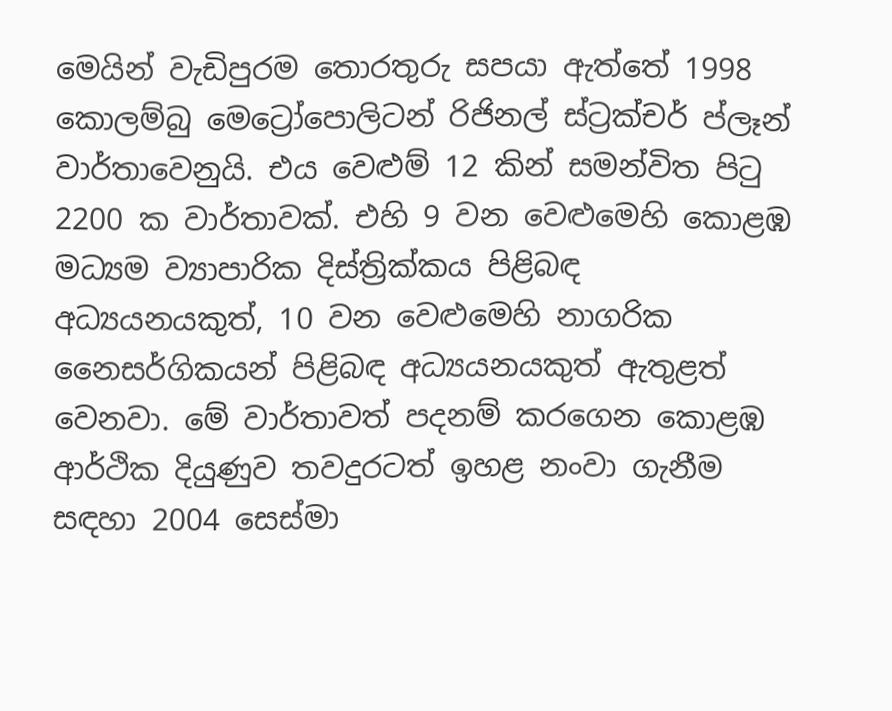මෙයින් වැඩිපුරම තොරතුරු සපයා ඇත්තේ 1998 කොලම්බු මෙට්‍රෝපොලිටන් රිජිනල් ස්ට්‍රක්චර් ප්ලෑන් වාර්තාවෙනුයි. එය වෙළුම් 12 කින් සමන්විත පිටු 2200 ක වාර්තාවක්. එහි 9 වන වෙළුමෙහි කොළඹ මධ්‍යම ව්‍යාපාරික දිස්ත්‍රික්කය පිළිබඳ අධ්‍යයනයකුත්, 10 වන වෙළුමෙහි නාගරික නෛසර්ගිකයන් පිළිබඳ අධ්‍යයනයකුත් ඇතුළත් වෙනවා. මේ වාර්තාවත් පදනම් කරගෙන කොළඹ ආර්ථික දියුණුව තවදුරටත් ඉහළ නංවා ගැනීම සඳහා 2004 සෙස්මා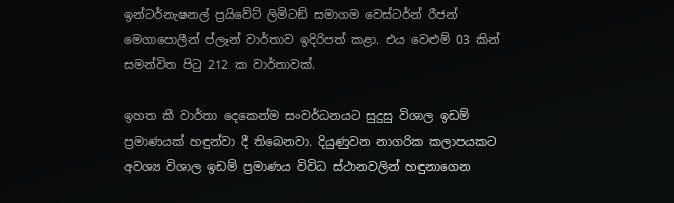ඉන්ටර්නැෂනල් ප්‍රයිවේට් ලිමිටඞ් සමාගම වෙස්ටර්න් රීජන් මෙගාපොලීන් ප්ලෑන් වාර්තාව ඉදිරිපත් කළා. එය වෙළුම් 03 කින් සමන්විත පිටු 212 ක වාර්තාවක්.

ඉහත කී වාර්තා දෙකෙන්ම සංවර්ධනයට සුදුසු විශාල ඉඩම් ප්‍රමාණයක් හඳුන්වා දී තිබෙනවා. දියුණුවන නාගරික කලාපයකට අවශ්‍ය විශාල ඉඩම් ප්‍රමාණය විවිධ ස්ථානවලින් හඳුනාගෙන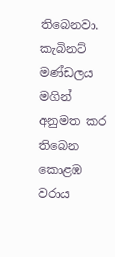තිබෙනවා. කැබිනට් මණ්ඩලය මගින් අනුමත කර තිබෙන කොළඹ වරාය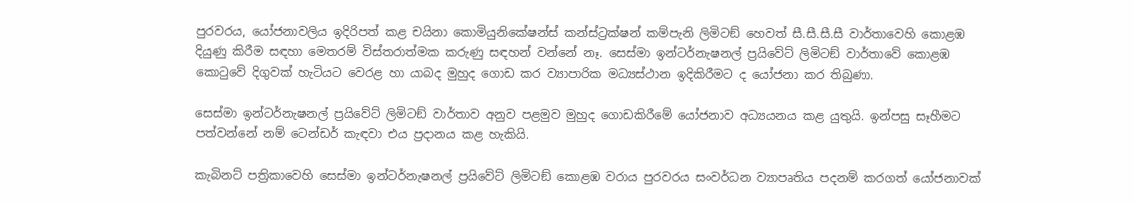පුරවරය, යෝජනාවලිය ඉදිරිපත් කළ චයිනා කොමියුනිකේෂන්ස් කන්ස්ට්‍රක්ෂන් කම්පැනි ලිමිටඞ් හෙවත් සී.සී.සී.සී වාර්තාවෙහි කොළඹ දියුණු කිරීම සඳහා මෙතරම් විස්තරාත්මක කරුණු සඳහන් වන්නේ නෑ. සෙස්මා ඉන්ටර්නැෂනල් ප්‍රයිවේට් ලිමිටඞ් වාර්තාවේ කොළඹ කොටුවේ දිගුවක් හැටියට වෙරළ හා යාබද මුහුද ගොඩ කර ව්‍යාපාරික මධ්‍යස්ථාන ඉදිකිරීමට ද යෝජනා කර තිබුණා.

සෙස්මා ඉන්ටර්නැෂනල් ප්‍රයිවේට් ලිමිටඞ් වාර්තාව අනුව පළමුව මුහුද ගොඩකිරීමේ යෝජනාව අධ්‍යයනය කළ යුතුයි. ඉන්පසු සෑහීමට පත්වන්නේ නම් ටෙන්ඩර් කැඳවා එය ප්‍රදානය කළ හැකියි.

කැබිනට් පත්‍රිකාවෙහි සෙස්මා ඉන්ටර්නැෂනල් ප්‍රයිවේට් ලිමිටඞ් කොළඹ වරාය පුරවරය සංවර්ධන ව්‍යාපෘතිය පදනම් කරගත් යෝජනාවක්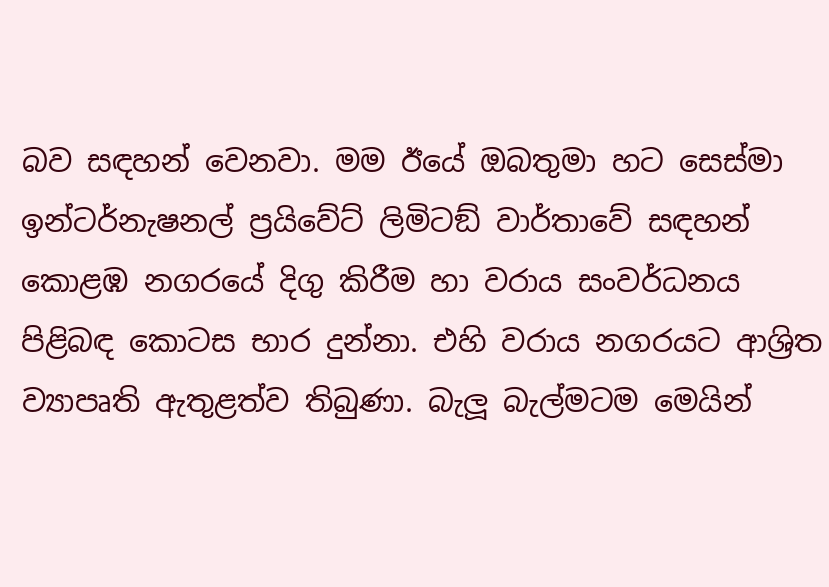බව සඳහන් වෙනවා. මම ඊයේ ඔබතුමා හට සෙස්මා ඉන්ටර්නැෂනල් ප්‍රයිවේට් ලිමිටඞ් වාර්තාවේ සඳහන් කොළඹ නගරයේ දිගු කිරීම හා වරාය සංවර්ධනය පිළිබඳ කොටස භාර දුන්නා. එහි වරාය නගරයට ආශ්‍රිත ව්‍යාපෘති ඇතුළත්ව තිබුණා. බැලූ බැල්මටම මෙයින්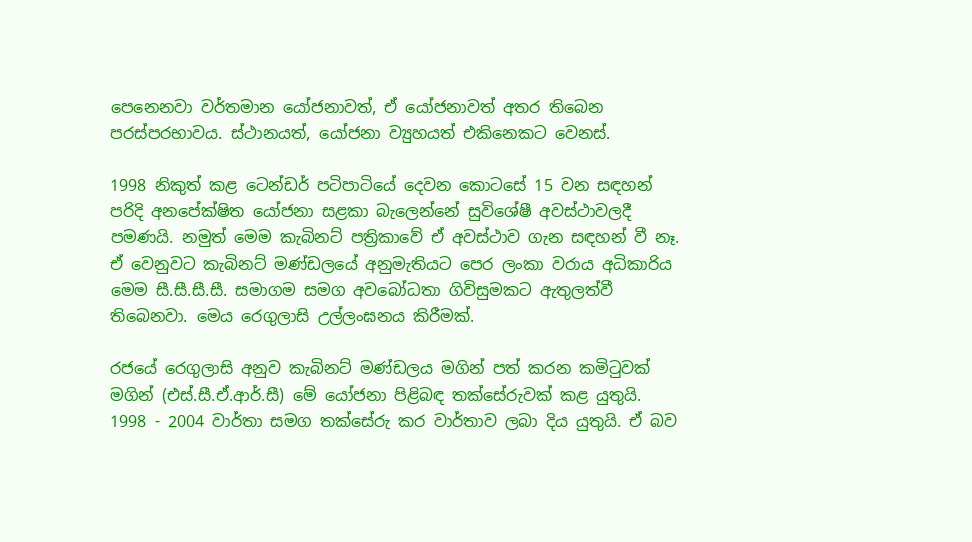පෙනෙනවා වර්තමාන යෝජනාවත්, ඒ යෝජනාවත් අතර තිබෙන පරස්පරභාවය. ස්ථානයත්, යෝජනා ව්‍යුහයත් එකිනෙකට වෙනස්.

1998 නිකුත් කළ ටෙන්ඩර් පටිපාටියේ දෙවන කොටසේ 15 වන සඳහන් පරිදි අනපේක්ෂිත යෝජනා සළකා බැලෙන්නේ සුවිශේෂී අවස්ථාවලදී පමණයි. නමුත් මෙම කැබිනට් පත්‍රිකාවේ ඒ අවස්ථාව ගැන සඳහන් වී නෑ. ඒ වෙනුවට කැබිනට් මණ්ඩලයේ අනුමැතියට පෙර ලංකා වරාය අධිකාරිය මෙම සී.සී.සී.සී. සමාගම සමග අවබෝධතා ගිවිසුමකට ඇතුලත්වී තිබෙනවා. මෙය රෙගුලාසි උල්ලංඝනය කිරීමක්.

රජයේ රෙගුලාසි අනුව කැබිනට් මණ්ඩලය මගින් පත් කරන කමිටුවක් මගින් (එස්.සී.ඒ.ආර්.සී) මේ යෝජනා පිළිබඳ තක්සේරුවක් කළ යුතුයි. 1998 - 2004 වාර්තා සමග තක්සේරු කර වාර්තාව ලබා දිය යුතුයි. ඒ බව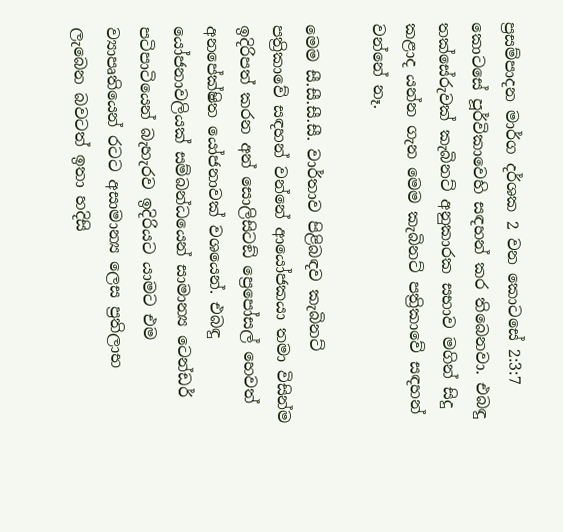ප්‍රසම්පාදන මාර්ග දර්ශක 2 වන කොටසේ 2:3:7 කොටසේ පූර්විකාවෙහි සඳහන් කර තිබෙනවා. එබඳු තක්සේරුවක් කැබිනට් අනුකාරක සභාව මගින් සිදු කළාද යන්න ගැන මෙම කැබිනට් පත්‍රිකාවේ සඳහන් වන්නේ නෑ.

මෙම සී.සී.සී.සී. වාර්තාව පිළිබඳව කැබිනට් පත්‍රිකාවේ සඳහන් වන්නේ ආයෝජකයා තමා විසින්ම ඉදිරිපත් කරන අන් සොලිසිටඞ් ප්‍රෙපෝසල් හෙවත් අනපේක්ෂිත යෝජනාවක් වශයෙන්. එබඳු යෝජනාවලියක් සම්බන්ධයෙන් සාමාන්‍ය ටෙන්ඩර් පටිපාටියෙන් බැහැරව ඉදිරියට යාමට එම ව්‍යාපෘතියෙන් රටට අසාමාන්‍ය ලෙස ප්‍රතිලාභ ලැබෙන බවටත් ඉතා හදිසි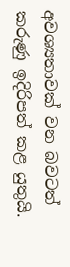අවශ්‍යතාවක් වන බවටත් කරුණු ඉදිරිපත් කළ යුතුයි.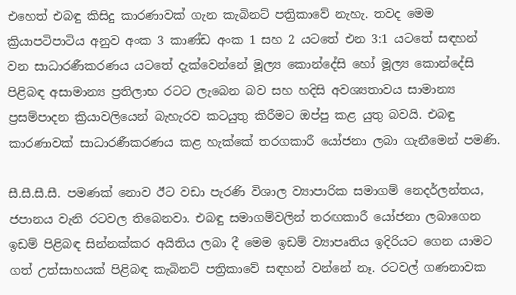එහෙත් එබඳු කිසිදු කාරණාවක් ගැන කැබිනට් පත්‍රිකාවේ නැහැ. තවද මෙම ක්‍රියාපටිපාටිය අනුව අංක 3 කාණ්ඩ අංක 1 සහ 2 යටතේ එන 3:1 යටතේ සඳහන් වන සාධාරණීකරණය යටතේ දැක්වෙන්නේ මූල්‍ය කොන්දේසි හෝ මූල්‍ය කොන්දේසි පිළිබඳ අසාමාන්‍ය ප්‍රතිලාභ රටට ලැබෙන බව සහ හදිසි අවශ්‍යතාවය සාමාන්‍ය ප්‍රසම්පාදන ක්‍රියාවලියෙන් බැහැරව කටයුතු කිරීමට ඔප්පු කළ යුතු බවයි. එබඳු කාරණාවක් සාධාරණීකරණය කළ හැක්කේ තරගකාරී යෝජනා ලබා ගැනීමෙන් පමණි.

සී.සී.සී.සී. පමණක් නොව ඊට වඩා පැරණි විශාල ව්‍යාපාරික සමාගම් නෙදර්ලන්තය, ජපානය වැනි රටවල තිබෙනවා. එබඳු සමාගම්වලින් තරඟකාරී යෝජනා ලබාගෙන ඉඩම් පිළිබඳ සින්නක්කර අයිතිය ලබා දී මෙම ඉඩම් ව්‍යාපෘතිය ඉදිරියට ගෙන යාමට ගත් උත්සාහයක් පිළිබඳ කැබිනට් පත්‍රිකාවේ සඳහන් වන්නේ නෑ. රටවල් ගණනාවක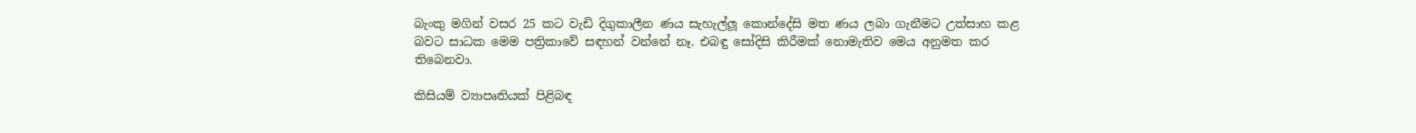බැංකු මගින් වසර 25 කට වැඩි දිගුකාලීන ණය සැහැල්ලූ කොන්දේසි මත ණය ලබා ගැනීමට උත්සාහ කළ බවට සාධක මෙම පත්‍රිකාවේ සඳහන් වන්නේ නෑ. එබඳු සෝදිසි කිරීමක් නොමැතිව මෙය අනුමත කර තිබෙනවා.

කිසියම් ව්‍යාපෘතියක් පිළිබඳ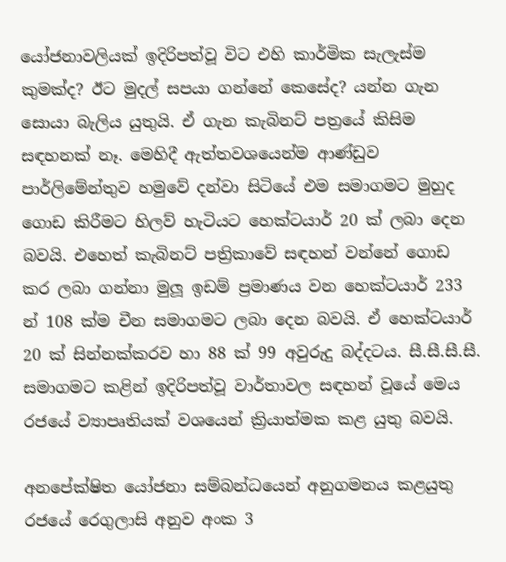යෝජනාවලියක් ඉදිරිපත්වූ විට එහි කාර්මික සැලැස්ම කුමක්ද? ඊට මුදල් සපයා ගන්නේ කෙසේද? යන්න ගැන සොයා බැලිය යුතුයි. ඒ ගැන කැබිනට් පත්‍රයේ කිසිම සඳහනක් නෑ. මෙහිදී ඇත්තවශයෙන්ම ආණ්ඩුව පාර්ලිමේන්තුව හමුවේ දන්වා සිටියේ එම සමාගමට මුහුද ගොඩ කිරීමට හිලව් හැටියට හෙක්ටයාර් 20 ක් ලබා දෙන බවයි. එහෙත් කැබිනට් පත්‍රිකාවේ සඳහන් වන්නේ ගොඩ කර ලබා ගන්නා මුලූ ඉඩම් ප්‍රමාණය වන හෙක්ටයාර් 233 න් 108 ක්ම චීන සමාගමට ලබා දෙන බවයි. ඒ හෙක්ටයාර් 20 ක් සින්නක්කරව හා 88 ක් 99 අවුරුදු බද්දටය. සී.සී.සී.සී. සමාගමට කළින් ඉදිරිපත්වූ වාර්තාවල සඳහන් වූයේ මෙය රජයේ ව්‍යාපෘතියක් වශයෙන් ක්‍රියාත්මක කළ යුතු බවයි.

අනපේක්ෂිත යෝජනා සම්බන්ධයෙන් අනුගමනය කළයුතු රජයේ රෙගුලාසි අනුව අංක 3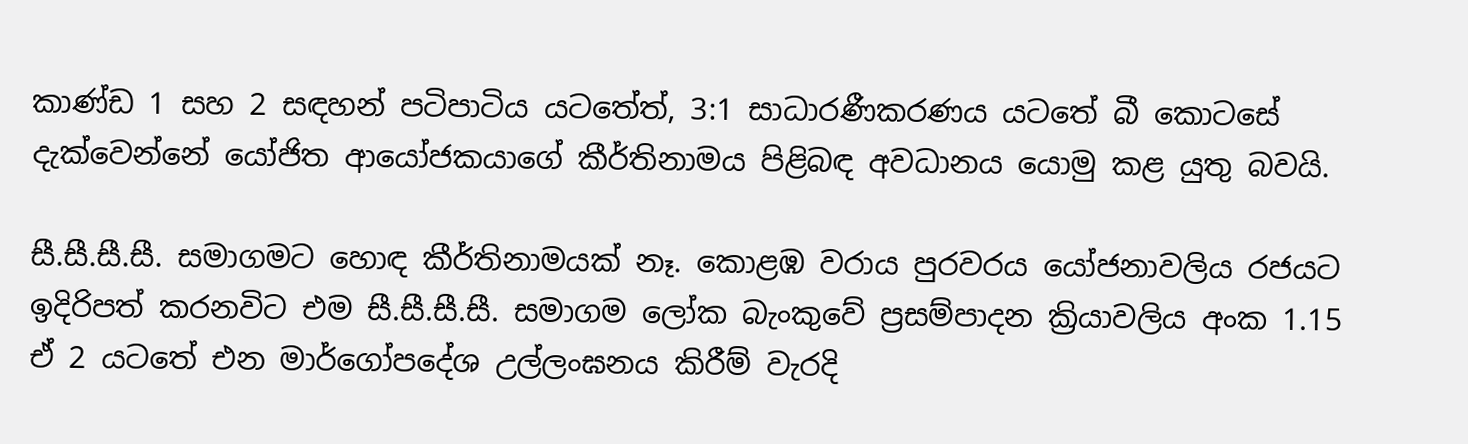කාණ්ඩ 1 සහ 2 සඳහන් පටිපාටිය යටතේත්, 3:1 සාධාරණීකරණය යටතේ බී කොටසේ දැක්වෙන්නේ යෝජිත ආයෝජකයාගේ කීර්තිනාමය පිළිබඳ අවධානය යොමු කළ යුතු බවයි.

සී.සී.සී.සී. සමාගමට හොඳ කීර්තිනාමයක් නෑ. කොළඹ වරාය පුරවරය යෝජනාවලිය රජයට ඉදිරිපත් කරනවිට එම සී.සී.සී.සී. සමාගම ලෝක බැංකුවේ ප්‍රසම්පාදන ක්‍රියාවලිය අංක 1.15 ඒ 2 යටතේ එන මාර්ගෝපදේශ උල්ලංඝනය කිරීම් වැරදි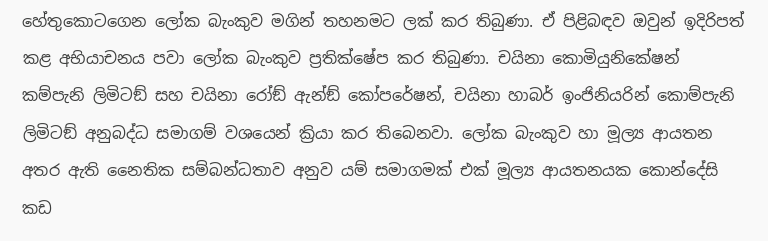හේතුකොටගෙන ලෝක බැංකුව මගින් තහනමට ලක් කර තිබුණා. ඒ පිළිබඳව ඔවුන් ඉදිරිපත් කළ අභියාචනය පවා ලෝක බැංකුව ප්‍රතික්ෂේප කර තිබුණා. චයිනා කොමියුනිකේෂන් කම්පැනි ලිමිටඞ් සහ චයිනා රෝඞ් ඇන්ඞ් කෝපරේෂන්, චයිනා හාබර් ඉංජිනියරින් කොම්පැනි ලිමිටඞ් අනුබද්ධ සමාගම් වශයෙන් ක්‍රියා කර තිබෙනවා. ලෝක බැංකුව හා මූල්‍ය ආයතන අතර ඇති නෛතික සම්බන්ධතාව අනුව යම් සමාගමක් එක් මූල්‍ය ආයතනයක කොන්දේසි කඩ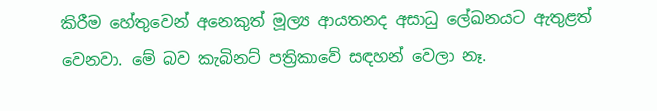කිරීම හේතුවෙන් අනෙකුත් මූල්‍ය ආයතනද අසාධු ලේඛනයට ඇතුළත් වෙනවා. මේ බව කැබිනට් පත්‍රිකාවේ සඳහන් වෙලා නෑ.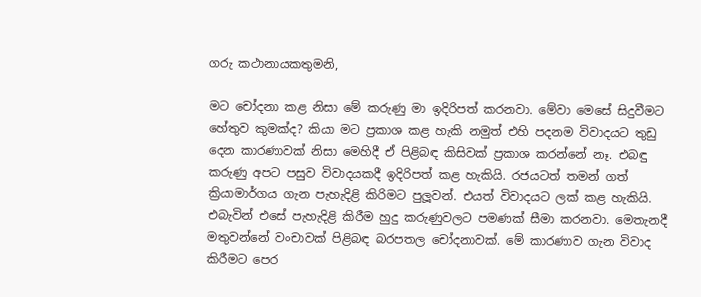ගරු කථානායකතුමනි,

මට චෝදනා කළ නිසා මේ කරුණු මා ඉදිරිපත් කරනවා. මේවා මෙසේ සිදුවීමට හේතුව කුමක්ද? කියා මට ප්‍රකාශ කළ හැකි නමුත් එහි පදනම විවාදයට තුඩු දෙන කාරණාවක් නිසා මෙහිදී ඒ පිළිබඳ කිසිවක් ප්‍රකාශ කරන්නේ නෑ. එබඳු කරුණු අපට පසුව විවාදයකදී ඉදිරිපත් කළ හැකියි. රජයටත් තමන් ගත් ක්‍රියාමාර්ගය ගැන පැහැදිළි කිරිමට පුලූවන්. එයත් විවාදයට ලක් කළ හැකියි. එබැවින් එසේ පැහැදිළි කිරීම හුදු කරුණුවලට පමණක් සීමා කරනවා. මෙතැනදී මතුවන්නේ වංචාවක් පිළිබඳ බරපතල චෝදනාවක්. මේ කාරණාව ගැන විවාද කිරීමට පෙර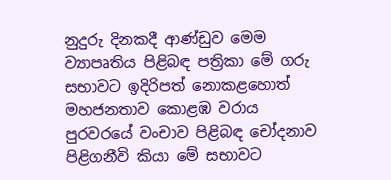නුදුරු දිනකදී ආණ්ඩුව මෙම ව්‍යාපෘතිය පිළිබඳ පත්‍රිකා මේ ගරු සභාවට ඉදිරිපත් නොකළහොත් මහජනතාව කොළඹ වරාය පුරවරයේ වංචාව පිළිබඳ චෝදනාව පිළිගනීවි කියා මේ සභාවට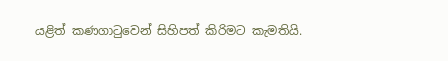යළිත් කණගාටුවෙන් සිහිපත් කිරිමට කැමතියි.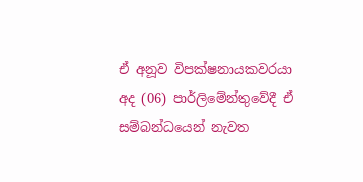ඒ අනූව විපක්ෂනායකවරයා අද (06) පාර්ලිමේන්තුවේදී ඒ සම්බන්ධයෙන් නැවත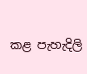කළ පැහැදිලි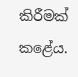කිරීමක් කළේය.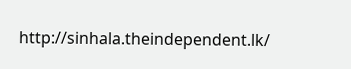http://sinhala.theindependent.lk/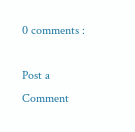0 comments :

Post a Comment